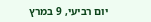יום רביעי, 9 במרץ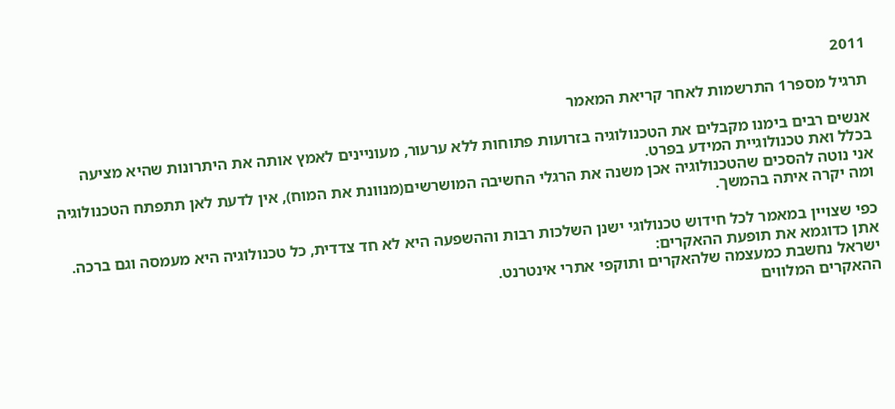2011

תרגיל מספר1 התרשמות לאחר קריאת המאמר

אנשים רבים בימנו מקבלים את הטכנולוגיה בזרועות פתוחות ללא ערעור, מעוניינים לאמץ אותה את היתרונות שהיא מציעה בכלל ואת טכנולוגיית המידע בפרט.
אני נוטה להסכים שהטכנולוגיה אכן משנה את הרגלי החשיבה המושרשים(מנוונת את המוח), אין לדעת לאן תתפתח הטכנולוגיה ומה יקרה איתה בהמשך.

כפי שצויין במאמר לכל חידוש טכנולוגי ישנן השלכות רבות וההשפעה היא לא חד צדדית, כל טכנולוגיה היא מעמסה וגם ברכה.
אתן כדוגמא את תופעת ההאקרים:
ישראל נחשבת כמעצמה שלהאקרים ותוקפי אתרי אינטרנט.
ההאקרים המלווים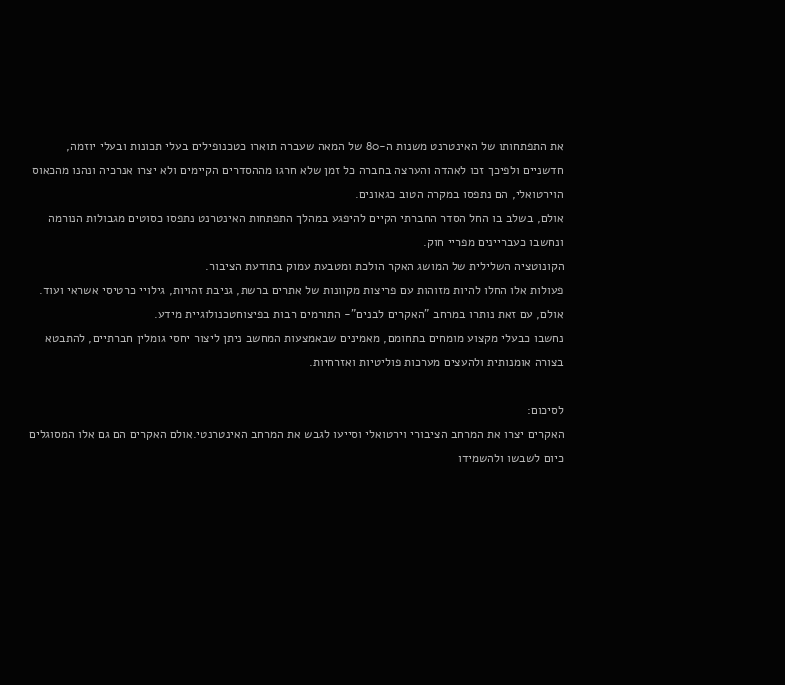את התפתחותו של האינטרנט משנות ה-80 של המאה שעברה תוארו כטכנופילים בעלי תכונות ובעלי יוזמה, חדשניים ולפיכך זכו לאהדה והערצה בחברה כל זמן שלא חרגו מההסדרים הקיימים ולא יצרו אנרכיה ונהנו מהכאוס הוירטואלי, הם נתפסו במקרה הטוב כגאונים.
אולם, בשלב בו החל הסדר החברתי הקיים להיפגע במהלך התפתחות האינטרנט נתפסו כסוטים מגבולות הנורמה ונחשבו כעבריינים מפריי חוק.
הקונוטציה השלילית של המושג האקר הולכת ומטבעת עמוק בתודעת הציבור.
פעולות אלו החלו להיות מזוהות עם פריצות מקוונות של אתרים ברשת, גניבת זהויות, גילויי כרטיסי אשראי ועוד.
אולם, עם זאת נותרו במרחב "האקרים לבנים"- התורמים רבות בפיצוחטכנולוגיית מידע.
נחשבו כבעלי מקצוע מומחים בתחומם, מאמינים שבאמצעות המחשב ניתן ליצור יחסי גומלין חברתיים, להתבטא בצורה אומנותית ולהעצים מערכות פוליטיות ואזרחיות.

לסיכום:
האקרים יצרו את המרחב הציבורי וירטואלי וסייעו לגבש את המרחב האינטרנטי.אולם האקרים הם גם אלו המסוגלים כיום לשבשו ולהשמידו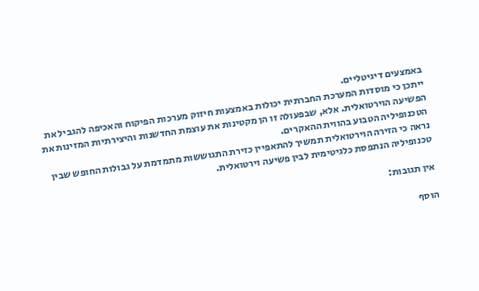באמצעים דיגיטליים.
ייתכן כי מוסדות המערכת החברתית יכולות באמצעות חיזוק מערכות הפיקוח והאכיפה להגביל את הפשיעה הוירטואלית. אלא, שבפעולה זו הן מקטינות את עוצמת החדשנות והיצירתיות המזינות את הטכנופיליה הטבוע בהווית ההאקרים.
נראה כי הזירה הוירטואלית תמשיך להתאפיין כזירת התגוששות מתמדמת על גבולות החופש שבין טכנופיליה הנתפסת כלגיטימית לבין פשיעה וירטואלית.

אין תגובות:

הוסף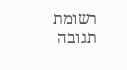רשומת תגובה